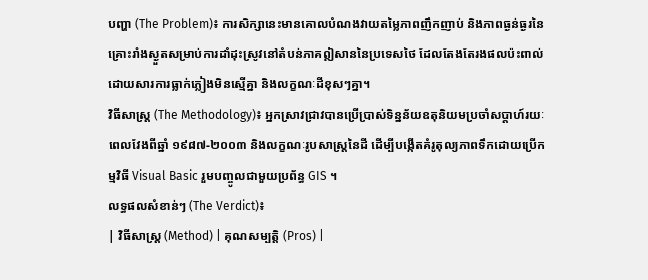បញ្ហា (The Problem)៖ ការសិក្សានេះមានគោលបំណងវាយតម្លៃភាពញឹកញាប់ និងភាពធ្ងន់ធ្ងរនៃគ្រោះរាំងស្ងួតសម្រាប់ការដាំដុះស្រូវនៅតំបន់ភាគឦសាននៃប្រទេសថៃ ដែលតែងតែរងផលប៉ះពាល់ដោយសារការធ្លាក់ភ្លៀងមិនស្មើគ្នា និងលក្ខណៈដីខុសៗគ្នា។
វិធីសាស្ត្រ (The Methodology)៖ អ្នកស្រាវជ្រាវបានប្រើប្រាស់ទិន្នន័យឧតុនិយមប្រចាំសប្តាហ៍រយៈពេលវែងពីឆ្នាំ ១៩៨៧-២០០៣ និងលក្ខណៈរូបសាស្ត្រនៃដី ដើម្បីបង្កើតគំរូតុល្យភាពទឹកដោយប្រើកម្មវិធី Visual Basic រួមបញ្ចូលជាមួយប្រព័ន្ធ GIS ។
លទ្ធផលសំខាន់ៗ (The Verdict)៖
| វិធីសាស្ត្រ (Method) | គុណសម្បត្តិ (Pros) |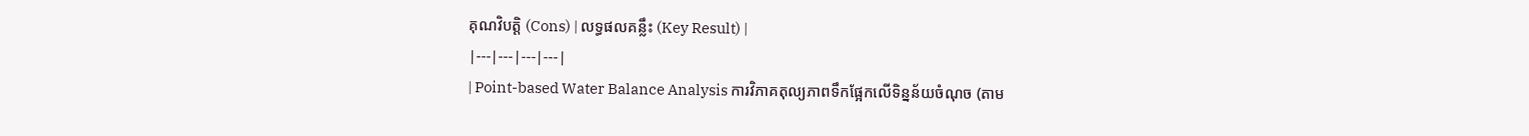គុណវិបត្តិ (Cons) | លទ្ធផលគន្លឹះ (Key Result) |
|---|---|---|---|
| Point-based Water Balance Analysis ការវិភាគតុល្យភាពទឹកផ្អែកលើទិន្នន័យចំណុច (តាម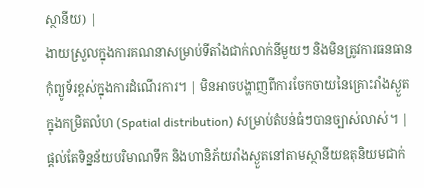ស្ថានីយ) |
ងាយស្រួលក្នុងការគណនាសម្រាប់ទីតាំងជាក់លាក់នីមួយៗ និងមិនត្រូវការធនធានកុំព្យូទ័រខ្ពស់ក្នុងការដំណើរការ។ | មិនអាចបង្ហាញពីការចែកចាយនៃគ្រោះរាំងស្ងួតក្នុងកម្រិតលំហ (Spatial distribution) សម្រាប់តំបន់ធំៗបានច្បាស់លាស់។ | ផ្តល់តែទិន្នន័យបរិមាណទឹក និងហានិភ័យរាំងស្ងួតនៅតាមស្ថានីយឧតុនិយមជាក់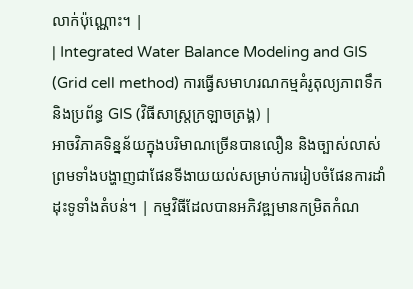លាក់ប៉ុណ្ណោះ។ |
| Integrated Water Balance Modeling and GIS (Grid cell method) ការធ្វើសមាហរណកម្មគំរូតុល្យភាពទឹក និងប្រព័ន្ធ GIS (វិធីសាស្ត្រក្រឡាចត្រង្គ) |
អាចវិភាគទិន្នន័យក្នុងបរិមាណច្រើនបានលឿន និងច្បាស់លាស់ ព្រមទាំងបង្ហាញជាផែនទីងាយយល់សម្រាប់ការរៀបចំផែនការដាំដុះទូទាំងតំបន់។ | កម្មវិធីដែលបានអភិវឌ្ឍមានកម្រិតកំណ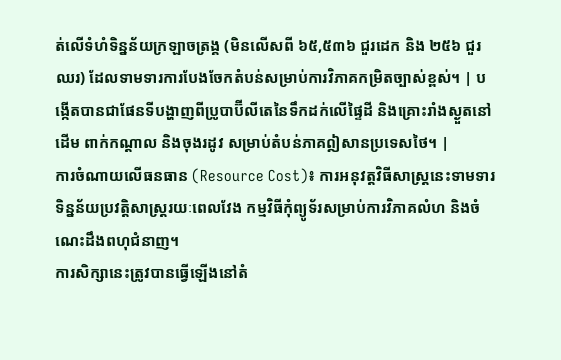ត់លើទំហំទិន្នន័យក្រឡាចត្រង្គ (មិនលើសពី ៦៥,៥៣៦ ជួរដេក និង ២៥៦ ជួរឈរ) ដែលទាមទារការបែងចែកតំបន់សម្រាប់ការវិភាគកម្រិតច្បាស់ខ្ពស់។ | បង្កើតបានជាផែនទីបង្ហាញពីប្រូបាប៊ីលីតេនៃទឹកដក់លើផ្ទៃដី និងគ្រោះរាំងស្ងួតនៅដើម ពាក់កណ្តាល និងចុងរដូវ សម្រាប់តំបន់ភាគឦសានប្រទេសថៃ។ |
ការចំណាយលើធនធាន (Resource Cost)៖ ការអនុវត្តវិធីសាស្ត្រនេះទាមទារទិន្នន័យប្រវត្តិសាស្ត្ររយៈពេលវែង កម្មវិធីកុំព្យូទ័រសម្រាប់ការវិភាគលំហ និងចំណេះដឹងពហុជំនាញ។
ការសិក្សានេះត្រូវបានធ្វើឡើងនៅតំ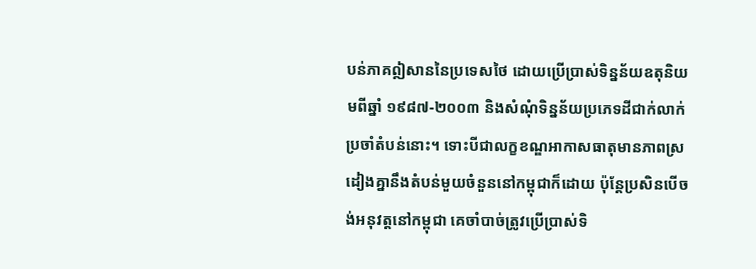បន់ភាគឦសាននៃប្រទេសថៃ ដោយប្រើប្រាស់ទិន្នន័យឧតុនិយមពីឆ្នាំ ១៩៨៧-២០០៣ និងសំណុំទិន្នន័យប្រភេទដីជាក់លាក់ប្រចាំតំបន់នោះ។ ទោះបីជាលក្ខខណ្ឌអាកាសធាតុមានភាពស្រដៀងគ្នានឹងតំបន់មួយចំនួននៅកម្ពុជាក៏ដោយ ប៉ុន្តែប្រសិនបើចង់អនុវត្តនៅកម្ពុជា គេចាំបាច់ត្រូវប្រើប្រាស់ទិ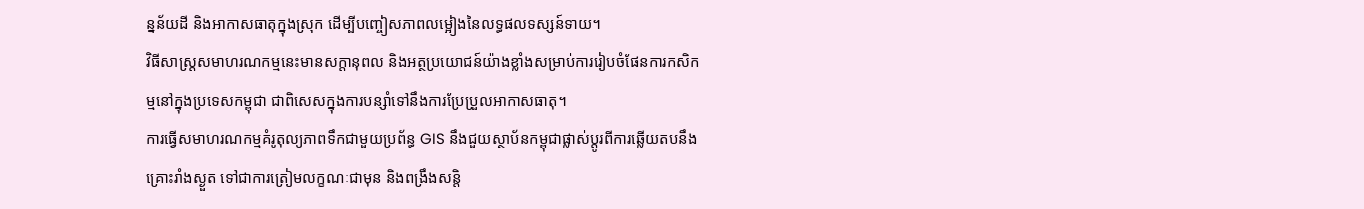ន្នន័យដី និងអាកាសធាតុក្នុងស្រុក ដើម្បីបញ្ចៀសភាពលម្អៀងនៃលទ្ធផលទស្សន៍ទាយ។
វិធីសាស្ត្រសមាហរណកម្មនេះមានសក្តានុពល និងអត្ថប្រយោជន៍យ៉ាងខ្លាំងសម្រាប់ការរៀបចំផែនការកសិកម្មនៅក្នុងប្រទេសកម្ពុជា ជាពិសេសក្នុងការបន្សាំទៅនឹងការប្រែប្រួលអាកាសធាតុ។
ការធ្វើសមាហរណកម្មគំរូតុល្យភាពទឹកជាមួយប្រព័ន្ធ GIS នឹងជួយស្ថាប័នកម្ពុជាផ្លាស់ប្តូរពីការឆ្លើយតបនឹងគ្រោះរាំងស្ងួត ទៅជាការត្រៀមលក្ខណៈជាមុន និងពង្រឹងសន្តិ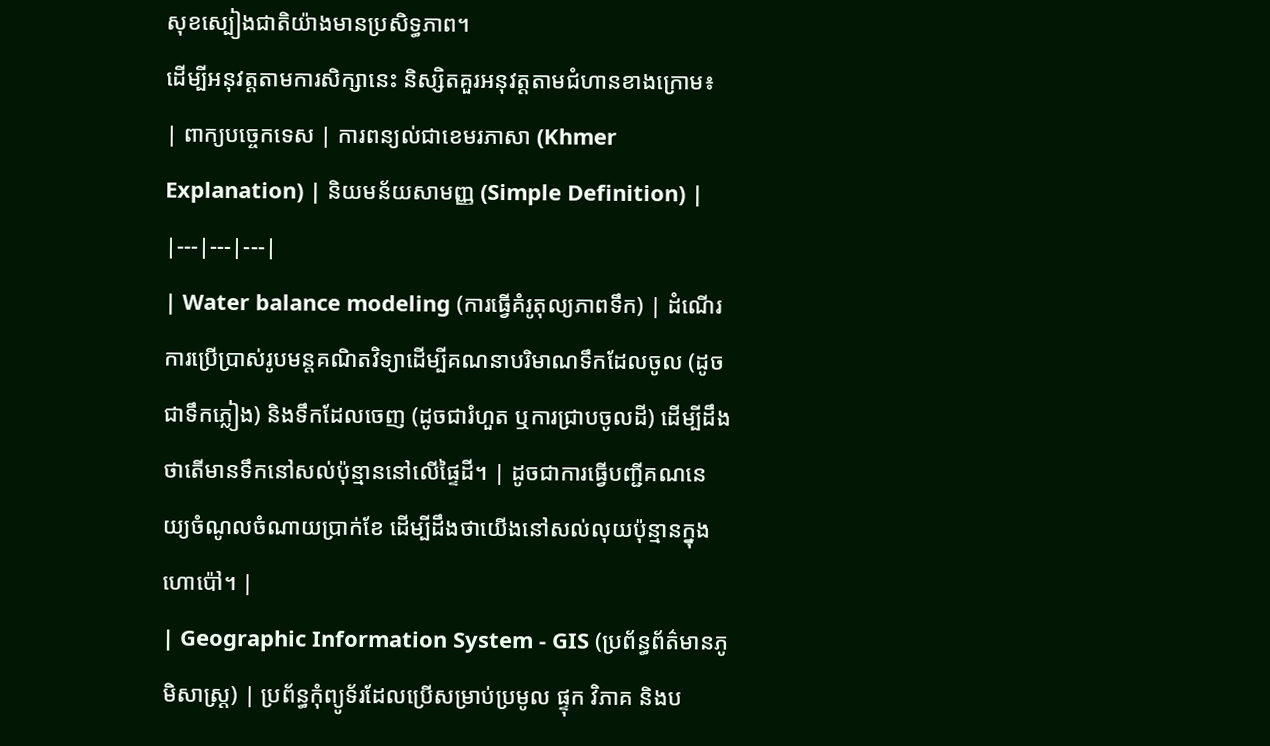សុខស្បៀងជាតិយ៉ាងមានប្រសិទ្ធភាព។
ដើម្បីអនុវត្តតាមការសិក្សានេះ និស្សិតគួរអនុវត្តតាមជំហានខាងក្រោម៖
| ពាក្យបច្ចេកទេស | ការពន្យល់ជាខេមរភាសា (Khmer Explanation) | និយមន័យសាមញ្ញ (Simple Definition) |
|---|---|---|
| Water balance modeling (ការធ្វើគំរូតុល្យភាពទឹក) | ដំណើរការប្រើប្រាស់រូបមន្តគណិតវិទ្យាដើម្បីគណនាបរិមាណទឹកដែលចូល (ដូចជាទឹកភ្លៀង) និងទឹកដែលចេញ (ដូចជារំហួត ឬការជ្រាបចូលដី) ដើម្បីដឹងថាតើមានទឹកនៅសល់ប៉ុន្មាននៅលើផ្ទៃដី។ | ដូចជាការធ្វើបញ្ជីគណនេយ្យចំណូលចំណាយប្រាក់ខែ ដើម្បីដឹងថាយើងនៅសល់លុយប៉ុន្មានក្នុងហោប៉ៅ។ |
| Geographic Information System - GIS (ប្រព័ន្ធព័ត៌មានភូមិសាស្រ្ត) | ប្រព័ន្ធកុំព្យូទ័រដែលប្រើសម្រាប់ប្រមូល ផ្ទុក វិភាគ និងប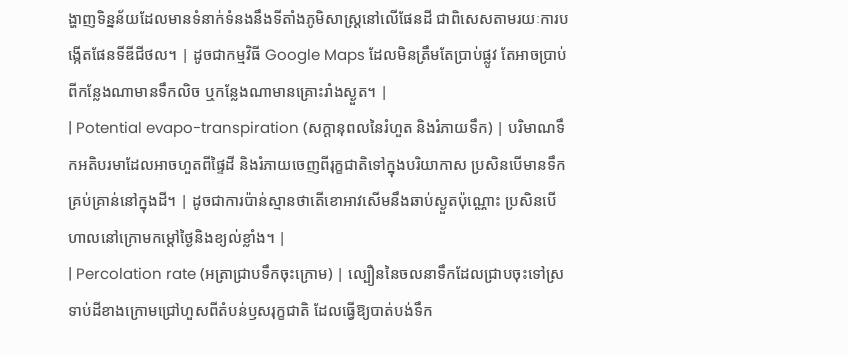ង្ហាញទិន្នន័យដែលមានទំនាក់ទំនងនឹងទីតាំងភូមិសាស្ត្រនៅលើផែនដី ជាពិសេសតាមរយៈការបង្កើតផែនទីឌីជីថល។ | ដូចជាកម្មវិធី Google Maps ដែលមិនត្រឹមតែប្រាប់ផ្លូវ តែអាចប្រាប់ពីកន្លែងណាមានទឹកលិច ឬកន្លែងណាមានគ្រោះរាំងស្ងួត។ |
| Potential evapo-transpiration (សក្តានុពលនៃរំហួត និងរំភាយទឹក) | បរិមាណទឹកអតិបរមាដែលអាចហួតពីផ្ទៃដី និងរំភាយចេញពីរុក្ខជាតិទៅក្នុងបរិយាកាស ប្រសិនបើមានទឹកគ្រប់គ្រាន់នៅក្នុងដី។ | ដូចជាការប៉ាន់ស្មានថាតើខោអាវសើមនឹងឆាប់ស្ងួតប៉ុណ្ណោះ ប្រសិនបើហាលនៅក្រោមកម្តៅថ្ងៃនិងខ្យល់ខ្លាំង។ |
| Percolation rate (អត្រាជ្រាបទឹកចុះក្រោម) | ល្បឿននៃចលនាទឹកដែលជ្រាបចុះទៅស្រទាប់ដីខាងក្រោមជ្រៅហួសពីតំបន់ឫសរុក្ខជាតិ ដែលធ្វើឱ្យបាត់បង់ទឹក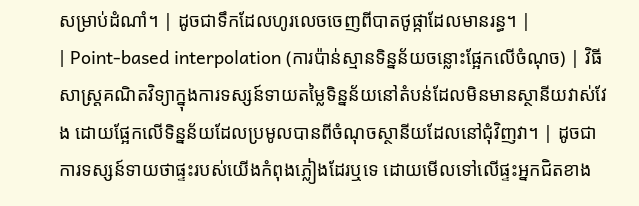សម្រាប់ដំណាំ។ | ដូចជាទឹកដែលហូរលេចចេញពីបាតថូផ្កាដែលមានរន្ធ។ |
| Point-based interpolation (ការប៉ាន់ស្មានទិន្នន័យចន្លោះផ្អែកលើចំណុច) | វិធីសាស្ត្រគណិតវិទ្យាក្នុងការទស្សន៍ទាយតម្លៃទិន្នន័យនៅតំបន់ដែលមិនមានស្ថានីយវាស់វែង ដោយផ្អែកលើទិន្នន័យដែលប្រមូលបានពីចំណុចស្ថានីយដែលនៅជុំវិញវា។ | ដូចជាការទស្សន៍ទាយថាផ្ទះរបស់យើងកំពុងភ្លៀងដែរឬទេ ដោយមើលទៅលើផ្ទះអ្នកជិតខាង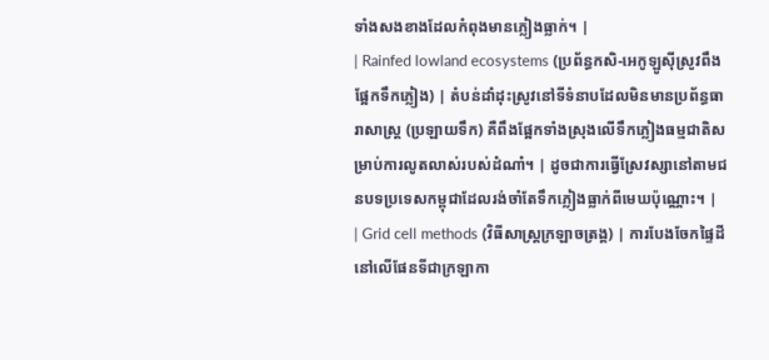ទាំងសងខាងដែលកំពុងមានភ្លៀងធ្លាក់។ |
| Rainfed lowland ecosystems (ប្រព័ន្ធកសិ-អេកូឡូស៊ីស្រូវពឹងផ្អែកទឹកភ្លៀង) | តំបន់ដាំដុះស្រូវនៅទីទំនាបដែលមិនមានប្រព័ន្ធធារាសាស្ត្រ (ប្រឡាយទឹក) គឺពឹងផ្អែកទាំងស្រុងលើទឹកភ្លៀងធម្មជាតិសម្រាប់ការលូតលាស់របស់ដំណាំ។ | ដូចជាការធ្វើស្រែវស្សានៅតាមជនបទប្រទេសកម្ពុជាដែលរង់ចាំតែទឹកភ្លៀងធ្លាក់ពីមេឃប៉ុណ្ណោះ។ |
| Grid cell methods (វិធីសាស្ត្រក្រឡាចត្រង្គ) | ការបែងចែកផ្ទៃដីនៅលើផែនទីជាក្រឡាកា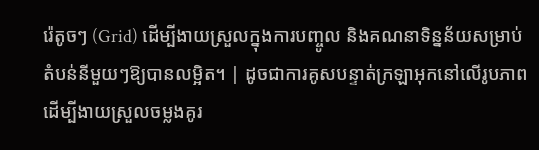រ៉េតូចៗ (Grid) ដើម្បីងាយស្រួលក្នុងការបញ្ចូល និងគណនាទិន្នន័យសម្រាប់តំបន់នីមួយៗឱ្យបានលម្អិត។ | ដូចជាការគូសបន្ទាត់ក្រឡាអុកនៅលើរូបភាព ដើម្បីងាយស្រួលចម្លងគូរ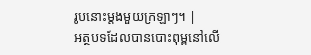រូបនោះម្តងមួយក្រឡាៗ។ |
អត្ថបទដែលបានបោះពុម្ពនៅលើ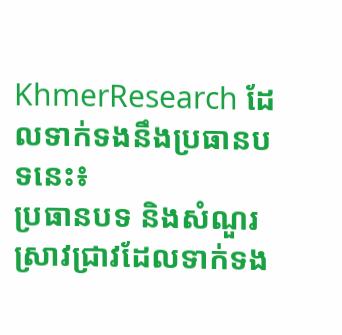KhmerResearch ដែលទាក់ទងនឹងប្រធានបទនេះ៖
ប្រធានបទ និងសំណួរស្រាវជ្រាវដែលទាក់ទង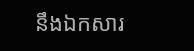នឹងឯកសារ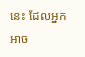នេះ ដែលអ្នកអាច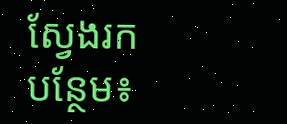ស្វែងរកបន្ថែម៖